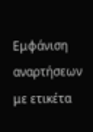Εμφάνιση αναρτήσεων με ετικέτα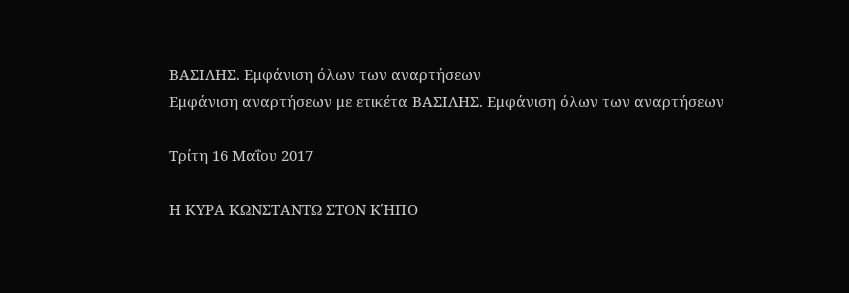ΒΑΣΙΛΗΣ. Εμφάνιση όλων των αναρτήσεων
Εμφάνιση αναρτήσεων με ετικέτα ΒΑΣΙΛΗΣ. Εμφάνιση όλων των αναρτήσεων

Τρίτη 16 Μαΐου 2017

Η ΚΥΡΑ ΚΩΝΣΤΑΝΤΩ ΣΤΟΝ ΚΉΠΟ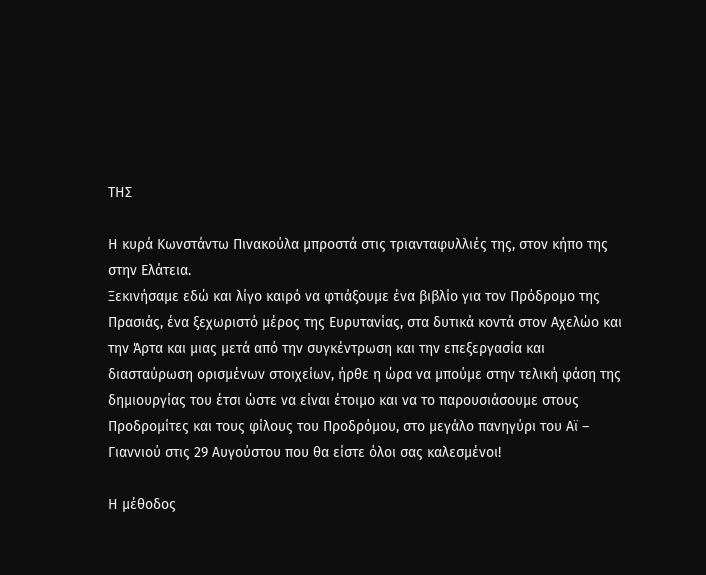ΤΗΣ

Η κυρά Κωνστάντω Πινακούλα μπροστά στις τριανταφυλλιές της, στον κήπο της στην Ελάτεια.
Ξεκινήσαμε εδώ και λίγο καιρό να φτιάξουμε ένα βιβλίο για τον Πρόδρομο της Πρασιάς, ένα ξεχωριστό μέρος της Ευρυτανίας, στα δυτικά κοντά στον Αχελώο και την Άρτα και μιας μετά από την συγκέντρωση και την επεξεργασία και διασταύρωση ορισμένων στοιχείων, ήρθε η ώρα να μπούμε στην τελική φάση της δημιουργίας του έτσι ώστε να είναι έτοιμο και να το παρουσιάσουμε στους Προδρομίτες και τους φίλους του Προδρόμου, στο μεγάλο πανηγύρι του Αϊ – Γιαννιού στις 29 Αυγούστου που θα είστε όλοι σας καλεσμένοι!

Η μέθοδος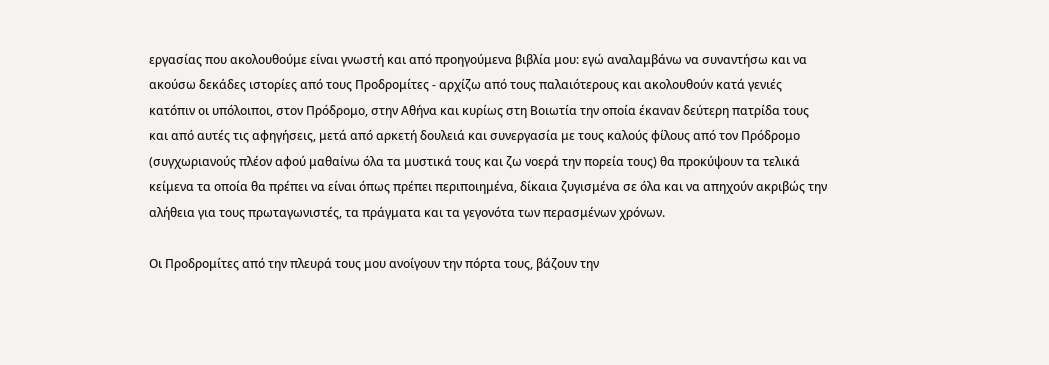εργασίας που ακολουθούμε είναι γνωστή και από προηγούμενα βιβλία μου: εγώ αναλαμβάνω να συναντήσω και να ακούσω δεκάδες ιστορίες από τους Προδρομίτες - αρχίζω από τους παλαιότερους και ακολουθούν κατά γενιές κατόπιν οι υπόλοιποι, στον Πρόδρομο, στην Αθήνα και κυρίως στη Βοιωτία την οποία έκαναν δεύτερη πατρίδα τους και από αυτές τις αφηγήσεις, μετά από αρκετή δουλειά και συνεργασία με τους καλούς φίλους από τον Πρόδρομο (συγχωριανούς πλέον αφού μαθαίνω όλα τα μυστικά τους και ζω νοερά την πορεία τους) θα προκύψουν τα τελικά κείμενα τα οποία θα πρέπει να είναι όπως πρέπει περιποιημένα, δίκαια ζυγισμένα σε όλα και να απηχούν ακριβώς την αλήθεια για τους πρωταγωνιστές, τα πράγματα και τα γεγονότα των περασμένων χρόνων.

Οι Προδρομίτες από την πλευρά τους μου ανοίγουν την πόρτα τους, βάζουν την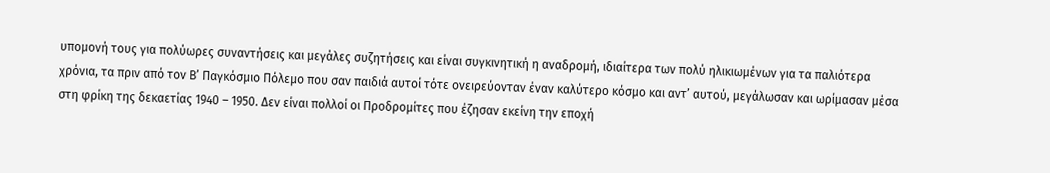υπομονή τους για πολύωρες συναντήσεις και μεγάλες συζητήσεις και είναι συγκινητική η αναδρομή, ιδιαίτερα των πολύ ηλικιωμένων για τα παλιότερα χρόνια, τα πριν από τον Β’ Παγκόσμιο Πόλεμο που σαν παιδιά αυτοί τότε ονειρεύονταν έναν καλύτερο κόσμο και αντ’ αυτού, μεγάλωσαν και ωρίμασαν μέσα στη φρίκη της δεκαετίας 1940 – 1950. Δεν είναι πολλοί οι Προδρομίτες που έζησαν εκείνη την εποχή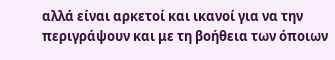αλλά είναι αρκετοί και ικανοί για να την περιγράψουν και με τη βοήθεια των όποιων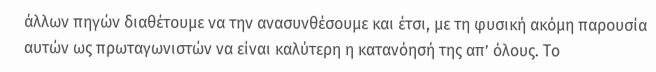άλλων πηγών διαθέτουμε να την ανασυνθέσουμε και έτσι, με τη φυσική ακόμη παρουσία αυτών ως πρωταγωνιστών να είναι καλύτερη η κατανόησή της απ’ όλους. Το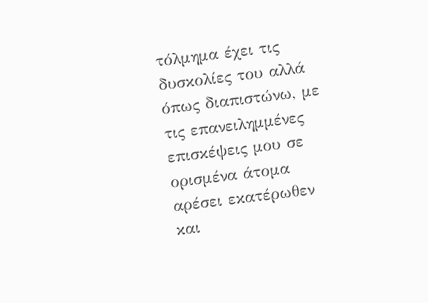τόλμημα έχει τις δυσκολίες του αλλά όπως διαπιστώνω, με τις επανειλημμένες επισκέψεις μου σε ορισμένα άτομα αρέσει εκατέρωθεν και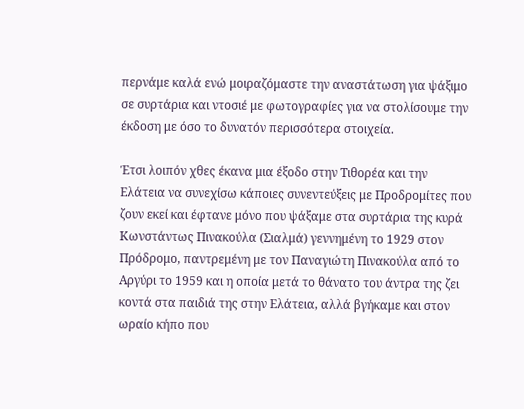περνάμε καλά ενώ μοιραζόμαστε την αναστάτωση για ψάξιμο σε συρτάρια και ντοσιέ με φωτογραφίες για να στολίσουμε την έκδοση με όσο το δυνατόν περισσότερα στοιχεία.

Έτσι λοιπόν χθες έκανα μια έξοδο στην Τιθορέα και την Ελάτεια να συνεχίσω κάποιες συνεντεύξεις με Προδρομίτες που ζουν εκεί και έφτανε μόνο που ψάξαμε στα συρτάρια της κυρά Κωνστάντως Πινακούλα (Σιαλμά) γεννημένη το 1929 στον Πρόδρομο, παντρεμένη με τον Παναγιώτη Πινακούλα από το Αργύρι το 1959 και η οποία μετά το θάνατο του άντρα της ζει κοντά στα παιδιά της στην Ελάτεια, αλλά βγήκαμε και στον ωραίο κήπο που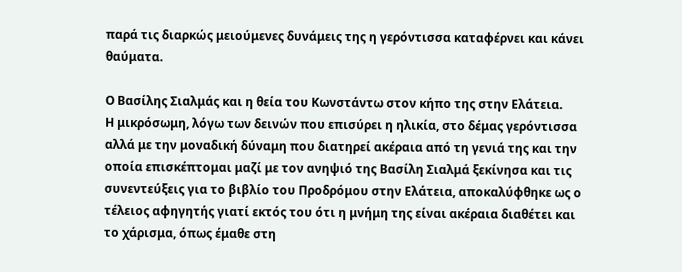παρά τις διαρκώς μειούμενες δυνάμεις της η γερόντισσα καταφέρνει και κάνει θαύματα.

Ο Βασίλης Σιαλμάς και η θεία του Κωνστάντω στον κήπο της στην Ελάτεια.
Η μικρόσωμη, λόγω των δεινών που επισύρει η ηλικία, στο δέμας γερόντισσα αλλά με την μοναδική δύναμη που διατηρεί ακέραια από τη γενιά της και την οποία επισκέπτομαι μαζί με τον ανηψιό της Βασίλη Σιαλμά ξεκίνησα και τις συνεντεύξεις για το βιβλίο του Προδρόμου στην Ελάτεια, αποκαλύφθηκε ως ο τέλειος αφηγητής γιατί εκτός του ότι η μνήμη της είναι ακέραια διαθέτει και το χάρισμα, όπως έμαθε στη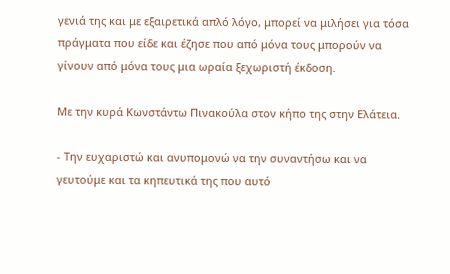γενιά της και με εξαιρετικά απλό λόγο, μπορεί να μιλήσει για τόσα πράγματα που είδε και έζησε που από μόνα τους μπορούν να γίνουν από μόνα τους μια ωραία ξεχωριστή έκδοση.

Με την κυρά Κωνστάντω Πινακούλα στον κήπο της στην Ελάτεια.

- Την ευχαριστώ και ανυπομονώ να την συναντήσω και να γευτούμε και τα κηπευτικά της που αυτό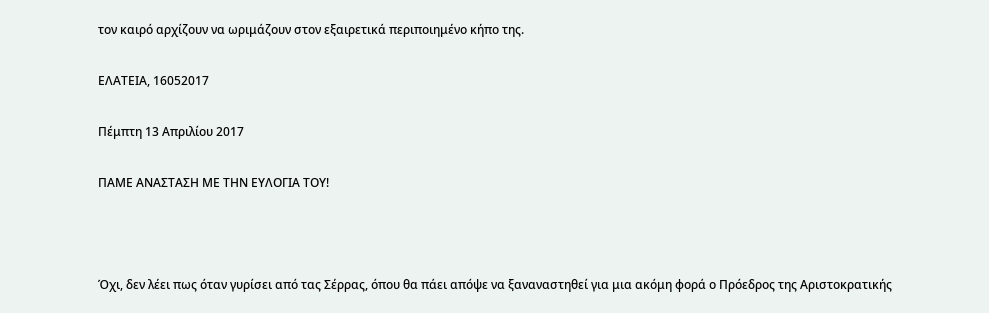τον καιρό αρχίζουν να ωριμάζουν στον εξαιρετικά περιποιημένο κήπο της.

ΕΛΑΤΕΙΑ, 16052017

Πέμπτη 13 Απριλίου 2017

ΠΑΜΕ ΑΝΑΣΤΑΣΗ ΜΕ ΤΗΝ ΕΥΛΟΓΙΑ ΤΟΥ!



Όχι, δεν λέει πως όταν γυρίσει από τας Σέρρας, όπου θα πάει απόψε να ξαναναστηθεί για μια ακόμη φορά ο Πρόεδρος της Αριστοκρατικής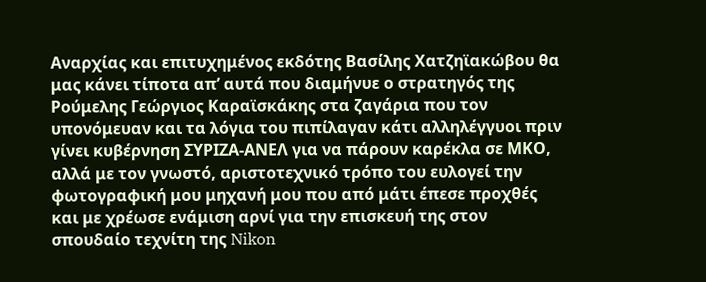Αναρχίας και επιτυχημένος εκδότης Βασίλης Χατζηϊακώβου θα μας κάνει τίποτα απ’ αυτά που διαμήνυε ο στρατηγός της Ρούμελης Γεώργιος Καραϊσκάκης στα ζαγάρια που τον υπονόμευαν και τα λόγια του πιπίλαγαν κάτι αλληλέγγυοι πριν γίνει κυβέρνηση ΣΥΡΙΖΑ-ΑΝΕΛ για να πάρουν καρέκλα σε ΜΚΟ, αλλά με τον γνωστό, αριστοτεχνικό τρόπο του ευλογεί την φωτογραφική μου μηχανή μου που από μάτι έπεσε προχθές και με χρέωσε ενάμιση αρνί για την επισκευή της στον σπουδαίο τεχνίτη της Nikon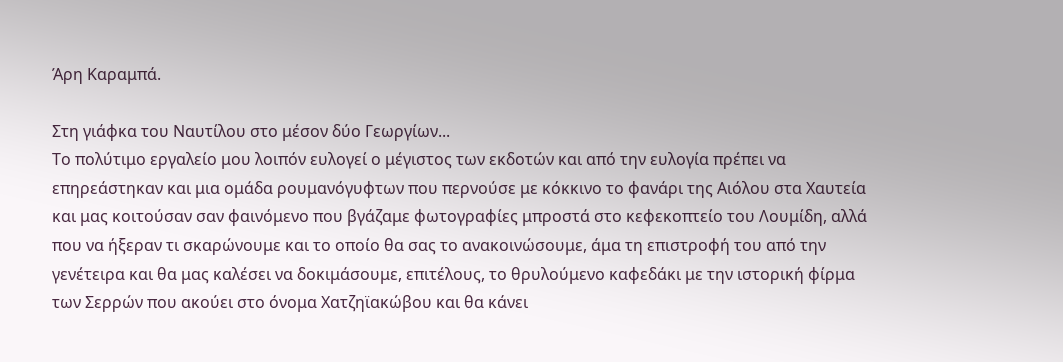Άρη Καραμπά.

Στη γιάφκα του Ναυτίλου στο μέσον δύο Γεωργίων...
Το πολύτιμο εργαλείο μου λοιπόν ευλογεί ο μέγιστος των εκδοτών και από την ευλογία πρέπει να επηρεάστηκαν και μια ομάδα ρουμανόγυφτων που περνούσε με κόκκινο το φανάρι της Αιόλου στα Χαυτεία και μας κοιτούσαν σαν φαινόμενο που βγάζαμε φωτογραφίες μπροστά στο κεφεκοπτείο του Λουμίδη, αλλά που να ήξεραν τι σκαρώνουμε και το οποίο θα σας το ανακοινώσουμε, άμα τη επιστροφή του από την γενέτειρα και θα μας καλέσει να δοκιμάσουμε, επιτέλους, το θρυλούμενο καφεδάκι με την ιστορική φίρμα των Σερρών που ακούει στο όνομα Χατζηϊακώβου και θα κάνει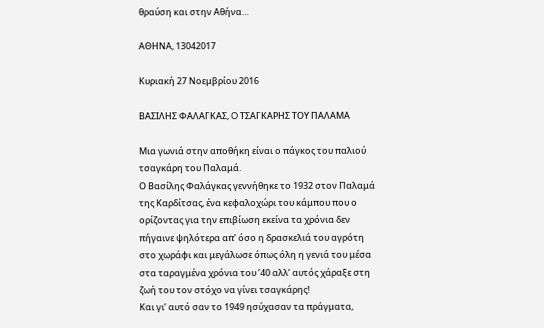θραύση και στην Αθήνα…

ΑΘΗΝΑ, 13042017

Κυριακή 27 Νοεμβρίου 2016

ΒΑΣΙΛΗΣ ΦΑΛΑΓΚΑΣ, O ΤΣΑΓΚΑΡΗΣ ΤΟΥ ΠΑΛΑΜΑ

Μια γωνιά στην αποθήκη είναι ο πάγκος του παλιού τσαγκάρη του Παλαμά.
Ο Βασίλης Φαλάγκας γεννήθηκε το 1932 στον Παλαμά της Καρδίτσας, ένα κεφαλοχώρι του κάμπου που ο ορίζοντας για την επιβίωση εκείνα τα χρόνια δεν πήγαινε ψηλότερα απ’ όσο η δρασκελιά του αγρότη στο χωράφι και μεγάλωσε όπως όλη η γενιά του μέσα στα ταραγμένα χρόνια του ’40 αλλ’ αυτός χάραξε στη ζωή του τον στόχο να γίνει τσαγκάρης!
Και γι’ αυτό σαν το 1949 ησύχασαν τα πράγματα,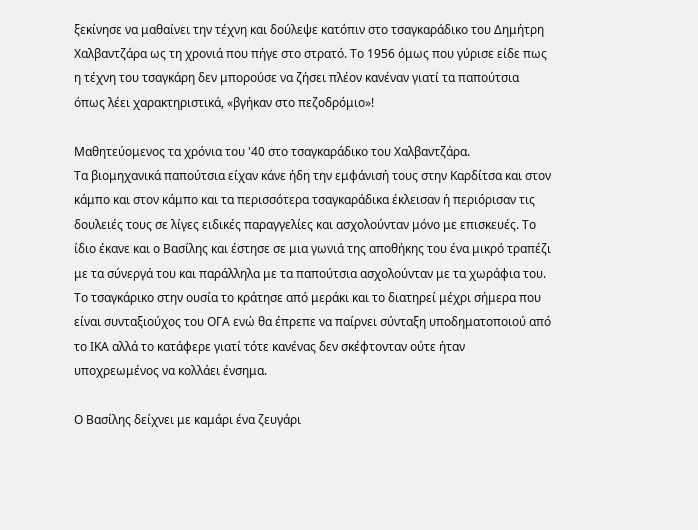ξεκίνησε να μαθαίνει την τέχνη και δούλεψε κατόπιν στο τσαγκαράδικο του Δημήτρη Χαλβαντζάρα ως τη χρονιά που πήγε στο στρατό. Το 1956 όμως που γύρισε είδε πως η τέχνη του τσαγκάρη δεν μπορούσε να ζήσει πλέον κανέναν γιατί τα παπούτσια όπως λέει χαρακτηριστικά, «βγήκαν στο πεζοδρόμιο»!

Μαθητεύομενος τα χρόνια του '40 στο τσαγκαράδικο του Χαλβαντζάρα.
Τα βιομηχανικά παπούτσια είχαν κάνε ήδη την εμφάνισή τους στην Καρδίτσα και στον κάμπο και στον κάμπο και τα περισσότερα τσαγκαράδικα έκλεισαν ή περιόρισαν τις δουλειές τους σε λίγες ειδικές παραγγελίες και ασχολούνταν μόνο με επισκευές. Το ίδιο έκανε και ο Βασίλης και έστησε σε μια γωνιά της αποθήκης του ένα μικρό τραπέζι με τα σύνεργά του και παράλληλα με τα παπούτσια ασχολούνταν με τα χωράφια του. Το τσαγκάρικο στην ουσία το κράτησε από μεράκι και το διατηρεί μέχρι σήμερα που είναι συνταξιούχος του ΟΓΑ ενώ θα έπρεπε να παίρνει σύνταξη υποδηματοποιού από το ΙΚΑ αλλά το κατάφερε γιατί τότε κανένας δεν σκέφτονταν ούτε ήταν υποχρεωμένος να κολλάει ένσημα.

Ο Βασίλης δείχνει με καμάρι ένα ζευγάρι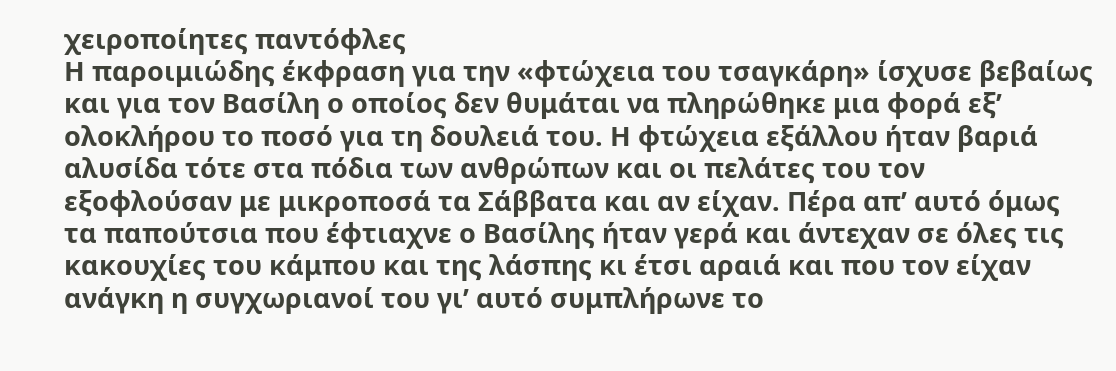χειροποίητες παντόφλες
Η παροιμιώδης έκφραση για την «φτώχεια του τσαγκάρη» ίσχυσε βεβαίως και για τον Βασίλη ο οποίος δεν θυμάται να πληρώθηκε μια φορά εξ’ ολοκλήρου το ποσό για τη δουλειά του. Η φτώχεια εξάλλου ήταν βαριά αλυσίδα τότε στα πόδια των ανθρώπων και οι πελάτες του τον εξοφλούσαν με μικροποσά τα Σάββατα και αν είχαν. Πέρα απ’ αυτό όμως τα παπούτσια που έφτιαχνε ο Βασίλης ήταν γερά και άντεχαν σε όλες τις κακουχίες του κάμπου και της λάσπης κι έτσι αραιά και που τον είχαν ανάγκη η συγχωριανοί του γι’ αυτό συμπλήρωνε το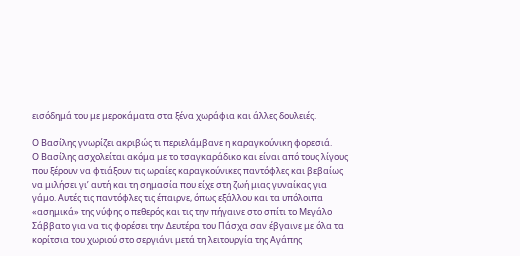εισόδημά του με μεροκάματα στα ξένα χωράφια και άλλες δουλειές.

Ο Βασίλης γνωρίζει ακριβώς τι περιελάμβανε η καραγκούνικη φορεσιά.
Ο Βασίλης ασχολείται ακόμα με το τσαγκαράδικο και είναι από τους λίγους που ξέρουν να φτιάξουν τις ωραίες καραγκούνικες παντόφλες και βεβαίως να μιλήσει γι’ αυτή και τη σημασία που είχε στη ζωή μιας γυναίκας για γάμο. Αυτές τις παντόφλες τις έπαιρνε, όπως εξάλλου και τα υπόλοιπα «ασημικά» της νύφης ο πεθερός και τις την πήγαινε στο σπίτι το Μεγάλο Σάββατο για να τις φορέσει την Δευτέρα του Πάσχα σαν έβγαινε με όλα τα κορίτσια του χωριού στο σεργιάνι μετά τη λειτουργία της Αγάπης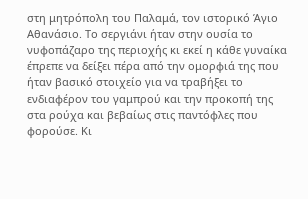στη μητρόπολη του Παλαμά, τον ιστορικό Άγιο Αθανάσιο. Το σεργιάνι ήταν στην ουσία το νυφοπάζαρο της περιοχής κι εκεί η κάθε γυναίκα έπρεπε να δείξει πέρα από την ομορφιά της που ήταν βασικό στοιχείο για να τραβήξει το ενδιαφέρον του γαμπρού και την προκοπή της στα ρούχα και βεβαίως στις παντόφλες που φορούσε. Κι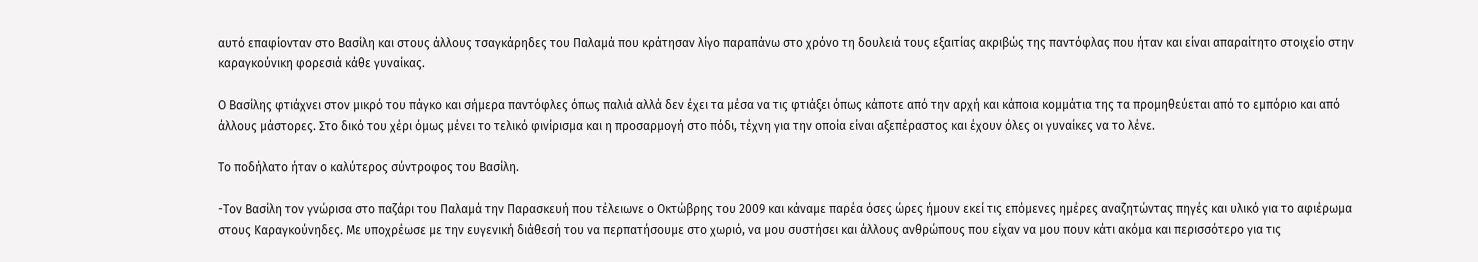αυτό επαφίονταν στο Βασίλη και στους άλλους τσαγκάρηδες του Παλαμά που κράτησαν λίγο παραπάνω στο χρόνο τη δουλειά τους εξαιτίας ακριβώς της παντόφλας που ήταν και είναι απαραίτητο στοιχείο στην καραγκούνικη φορεσιά κάθε γυναίκας.

Ο Βασίλης φτιάχνει στον μικρό του πάγκο και σήμερα παντόφλες όπως παλιά αλλά δεν έχει τα μέσα να τις φτιάξει όπως κάποτε από την αρχή και κάποια κομμάτια της τα προμηθεύεται από το εμπόριο και από άλλους μάστορες. Στο δικό του χέρι όμως μένει το τελικό φινίρισμα και η προσαρμογή στο πόδι, τέχνη για την οποία είναι αξεπέραστος και έχουν όλες οι γυναίκες να το λένε.

Το ποδήλατο ήταν ο καλύτερος σύντροφος του Βασίλη.

-Τον Βασίλη τον γνώρισα στο παζάρι του Παλαμά την Παρασκευή που τέλειωνε ο Οκτώβρης του 2009 και κάναμε παρέα όσες ώρες ήμουν εκεί τις επόμενες ημέρες αναζητώντας πηγές και υλικό για το αφιέρωμα στους Καραγκούνηδες. Με υποχρέωσε με την ευγενική διάθεσή του να περπατήσουμε στο χωριό, να μου συστήσει και άλλους ανθρώπους που είχαν να μου πουν κάτι ακόμα και περισσότερο για τις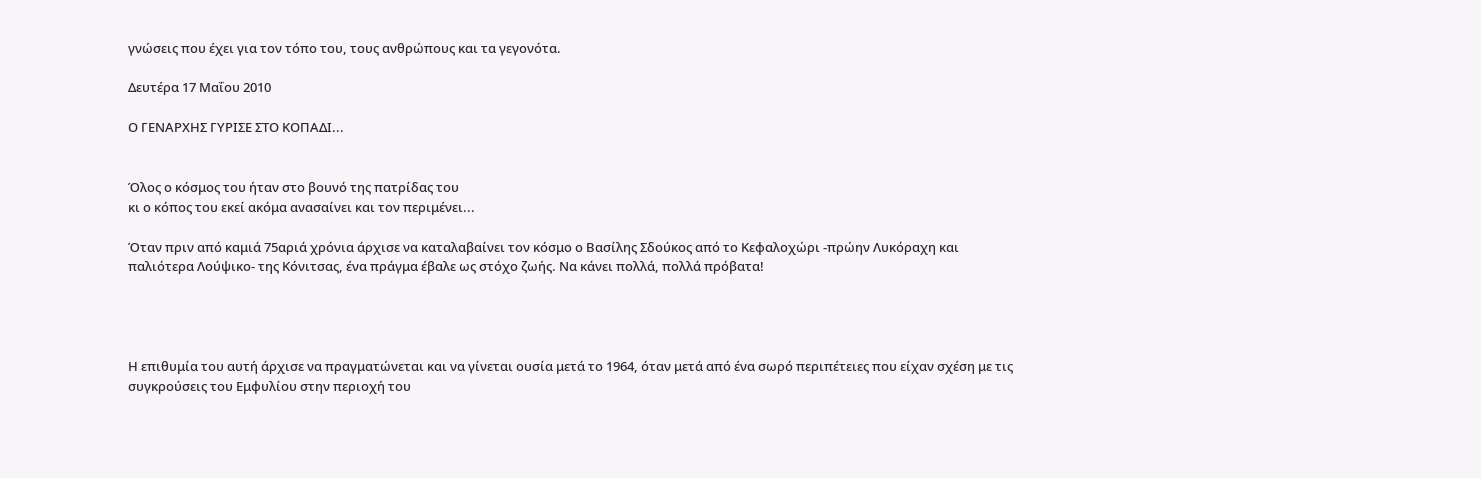γνώσεις που έχει για τον τόπο του, τους ανθρώπους και τα γεγονότα.

Δευτέρα 17 Μαΐου 2010

Ο ΓΕΝΑΡΧΗΣ ΓΥΡΙΣΕ ΣΤΟ ΚΟΠΑΔΙ...


Όλος ο κόσμος του ήταν στο βουνό της πατρίδας του
κι ο κόπος του εκεί ακόμα ανασαίνει και τον περιμένει...

Όταν πριν από καμιά 75αριά χρόνια άρχισε να καταλαβαίνει τον κόσμο ο Βασίλης Σδούκος από το Κεφαλοχώρι -πρώην Λυκόραχη και παλιότερα Λούψικο- της Κόνιτσας, ένα πράγμα έβαλε ως στόχο ζωής. Να κάνει πολλά, πολλά πρόβατα!




Η επιθυμία του αυτή άρχισε να πραγματώνεται και να γίνεται ουσία μετά το 1964, όταν μετά από ένα σωρό περιπέτειες που είχαν σχέση με τις συγκρούσεις του Εμφυλίου στην περιοχή του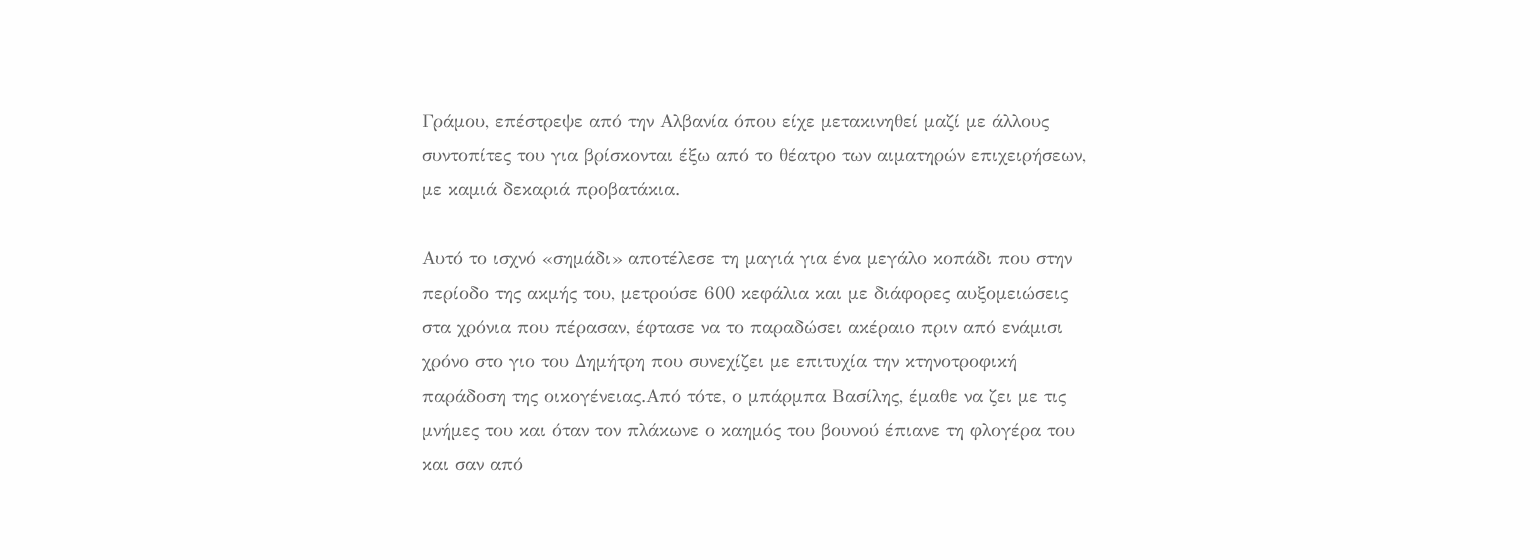Γράμου, επέστρεψε από την Αλβανία όπου είχε μετακινηθεί μαζί με άλλους συντοπίτες του για βρίσκονται έξω από το θέατρο των αιματηρών επιχειρήσεων, με καμιά δεκαριά προβατάκια.

Αυτό το ισχνό «σημάδι» αποτέλεσε τη μαγιά για ένα μεγάλο κοπάδι που στην περίοδο της ακμής του, μετρούσε 600 κεφάλια και με διάφορες αυξομειώσεις στα χρόνια που πέρασαν, έφτασε να το παραδώσει ακέραιο πριν από ενάμισι χρόνο στο γιο του Δημήτρη που συνεχίζει με επιτυχία την κτηνοτροφική παράδοση της οικογένειας.Από τότε, ο μπάρμπα Βασίλης, έμαθε να ζει με τις μνήμες του και όταν τον πλάκωνε ο καημός του βουνού έπιανε τη φλογέρα του και σαν από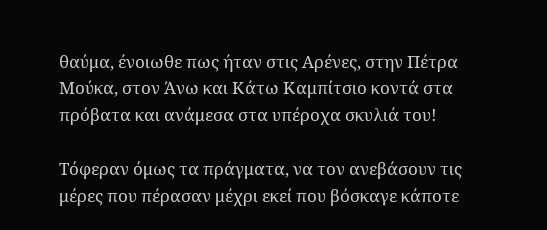θαύμα, ένοιωθε πως ήταν στις Αρένες, στην Πέτρα Μούκα, στον Άνω και Κάτω Καμπίτσιο κοντά στα πρόβατα και ανάμεσα στα υπέροχα σκυλιά του!

Τόφεραν όμως τα πράγματα, να τον ανεβάσουν τις μέρες που πέρασαν μέχρι εκεί που βόσκαγε κάποτε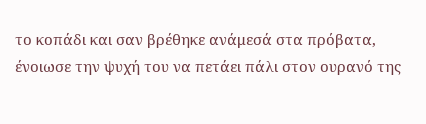το κοπάδι και σαν βρέθηκε ανάμεσά στα πρόβατα, ένοιωσε την ψυχή του να πετάει πάλι στον ουρανό της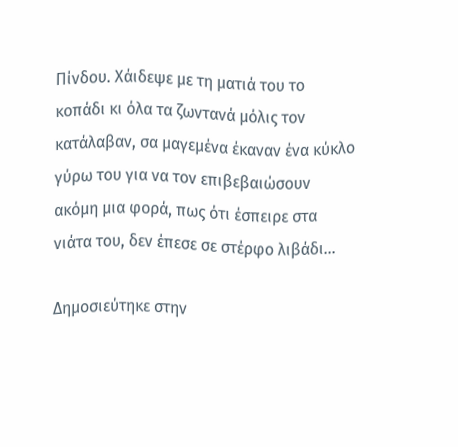Πίνδου. Χάιδεψε με τη ματιά του το κοπάδι κι όλα τα ζωντανά μόλις τον κατάλαβαν, σα μαγεμένα έκαναν ένα κύκλο γύρω του για να τον επιβεβαιώσουν ακόμη μια φορά, πως ότι έσπειρε στα νιάτα του, δεν έπεσε σε στέρφο λιβάδι…

Δημοσιεύτηκε στην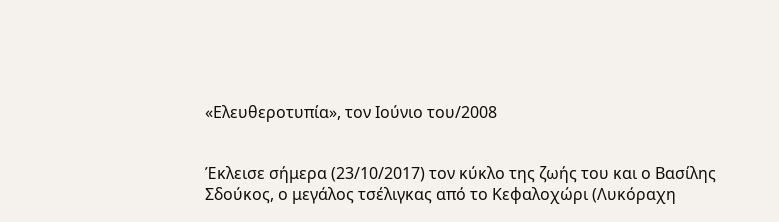«Ελευθεροτυπία», τον Ιούνιο του/2008


Έκλεισε σήμερα (23/10/2017) τον κύκλο της ζωής του και ο Βασίλης Σδούκος, ο μεγάλος τσέλιγκας από το Κεφαλοχώρι (Λυκόραχη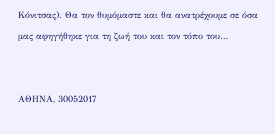Κόνιτσας). Θα τον θυμόμαστε και θα ανατρέχουμε σε όσα μας αφηγήθηκε για τη ζωή του και τον τόπο του…


ΑΘΗΝΑ, 30052017